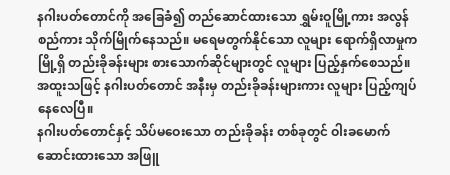နဂါးပတ်တောင်ကို အခြေခံ၍ တည်ဆောင်ထားသော ရွှမ်းဝူမြို့ကား အလွန်စည်ကား သိုက်မြိုက်နေသည်။ မရေမတွက်နိုင်သော လူများ ရောက်ရှိလာမှုက မြို့ရှိ တည်းခိုခန်းများ စားသောက်ဆိုင်များတွင် လူများ ပြည့်နှက်စေသည်။ အထူးသဖြင့် နဂါးပတ်တောင် အနီးမှ တည်းခိုခန်းများကား လူများ ပြည့်ကျပ်နေလေပြီ။
နဂါးပတ်တောင်နှင့် သိပ်မဝေးသော တည်းခိုခန်း တစ်ခုတွင် ဝါးခမောက် ဆောင်းထားသော အဖြူ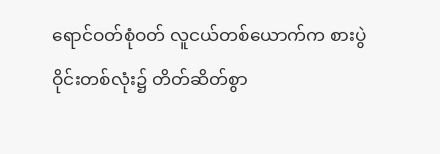ရောင်ဝတ်စုံဝတ် လူငယ်တစ်ယောက်က စားပွဲဝိုင်းတစ်လုံး၌ တိတ်ဆိတ်စွာ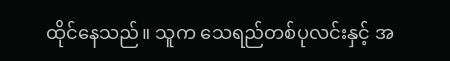ထိုင်နေသည်။ သူက သေရည်တစ်ပုလင်းနှင့် အ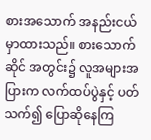စားအသောက် အနည်းငယ် မှာထားသည်။ စားသောက်ဆိုင် အတွင်း၌ လူအများအပြားက လက်ထပ်ပွဲနှင့် ပတ်သက်၍ ပြောဆိုနေကြ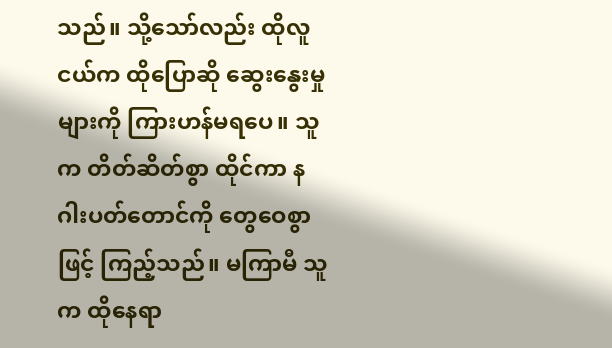သည်။ သို့သော်လည်း ထိုလူငယ်က ထိုပြောဆို ဆွေးနွေးမှုများကို ကြားဟန်မရပေ။ သူက တိတ်ဆိတ်စွာ ထိုင်ကာ နဂါးပတ်တောင်ကို တွေဝေစွာဖြင့် ကြည့်သည်။ မကြာမီ သူက ထိုနေရာ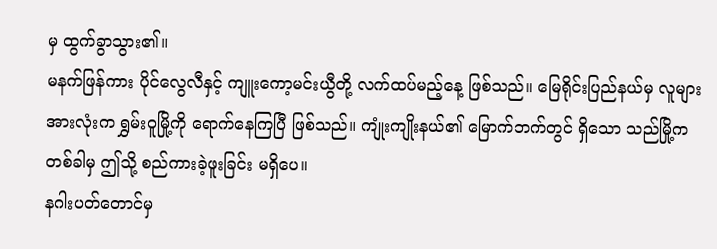မှ ထွက်ခွာသွား၏။
မနက်ဖြန်ကား ပိုင်လွေလီနှင့် ကျူးကော့မင်းယွီတို့ လက်ထပ်မည့်နေ့ ဖြစ်သည်။ မြေရိုင်းပြည်နယ်မှ လူများအားလုံးက ရွှမ်းဝူမြို့ကို ရောက်နေကြပြီ ဖြစ်သည်။ ကျုံးကျိုးနယ်၏ မြောက်ဘက်တွင် ရှိသော သည်မြို့က တစ်ခါမှ ဤသို့ စည်ကားခဲ့ဖူးခြင်း မရှိပေ။
နဂါးပတ်တောင်မှ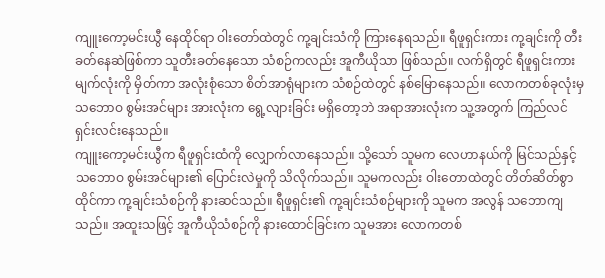ကျူးကော့မင်းယွီ နေထိုင်ရာ ဝါးတော်ထဲတွင် ကု့ချင်းသံကို ကြားနေရသည်။ ရီဖူရှင်းကား ကု့ချင်းကို တီးခတ်နေဆဲဖြစ်ကာ သူတီးခတ်နေသော သံစဉ်ကလည်း အူကီယိုသာ ဖြစ်သည်။ လက်ရှိတွင် ရီဖူရှင်းကား မျက်လုံးကို မှိတ်ကာ အလုံးစုံသော စိတ်အာရုံများက သံစဉ်ထဲတွင် နစ်မြောနေသည်။ လောကတစ်ခုလုံးမှ သဘောဝ စွမ်းအင်များ အားလုံးက ရွေ့လျားခြင်း မရှိတော့ဘဲ အရာအားလုံးက သူ့အတွက် ကြည်လင် ရှင်းလင်းနေသည်။
ကျူးကော့မင်းယွီက ရီဖူရှင်းထံကို လျှောက်လာနေသည်။ သို့သော် သူမက လေဟာနယ်ကို မြင်သည်နှင့် သဘောဝ စွမ်းအင်များ၏ ပြောင်းလဲမှုကို သိလိုက်သည်။ သူမကလည်း ဝါးတောထဲတွင် တိတ်ဆိတ်စွာ ထိုင်ကာ ကု့ချင်းသံစဉ်ကို နားဆင်သည်။ ရီဖူရှင်း၏ ကု့ချင်းသံစဉ်များကို သူမက အလွန် သဘောကျသည်။ အထူးသဖြင့် အူကီယိုသံစဉ်ကို နားထောင်ခြင်းက သူမအား လောကတစ်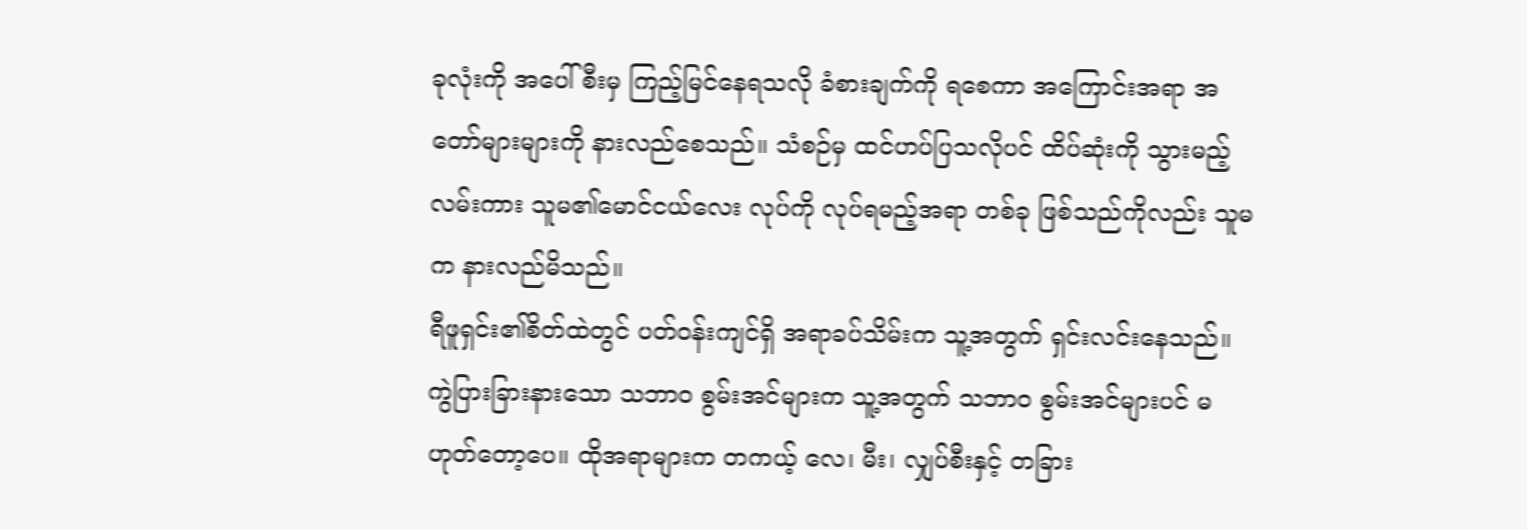ခုလုံးကို အပေါ်စီးမှ ကြည့်မြင်နေရသလို ခံစားချက်ကို ရစေကာ အကြောင်းအရာ အတော်များများကို နားလည်စေသည်။ သံစဉ်မှ ထင်ဟပ်ပြသလိုပင် ထိပ်ဆုံးကို သွားမည့်လမ်းကား သူမ၏မောင်ငယ်လေး လုပ်ကို လုပ်ရမည့်အရာ တစ်ခု ဖြစ်သည်ကိုလည်း သူမက နားလည်မိသည်။
ရီဖူရှင်း၏စိတ်ထဲတွင် ပတ်ဝန်းကျင်ရှိ အရာခပ်သိမ်းက သူ့အတွက် ရှင်းလင်းနေသည်။ ကွဲပြားခြားနားသော သဘာဝ စွမ်းအင်များက သူ့အတွက် သဘာဝ စွမ်းအင်များပင် မဟုတ်တော့ပေ။ ထိုအရာများက တကယ့် လေ၊ မီး၊ လျှပ်စီးနှင့် တခြား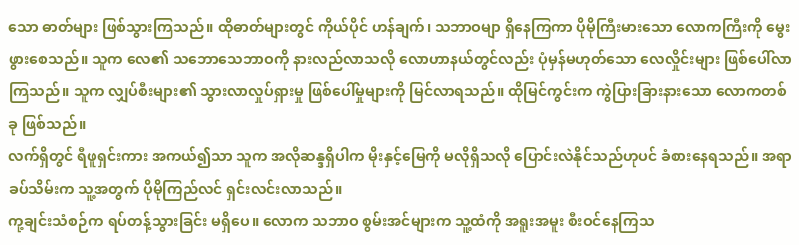သော ဓာတ်များ ဖြစ်သွားကြသည်။ ထိုဓာတ်များတွင် ကိုယ်ပိုင် ဟန်ချက်၊ သဘာဝမျာ ရှိနေကြကာ ပိုမိုကြီးမားသော လောကကြီးကို မွေးဖွားစေသည်။ သူက လေ၏ သဘောသေဘာဝကို နားလည်လာသလို လောဟာနယ်တွင်လည်း ပုံမှန်မဟုတ်သော လေလှိုင်းများ ဖြစ်ပေါ်လာကြသည်။ သူက လျှပ်စီးများ၏ သွားလာလှုပ်ရှားမှု ဖြစ်ပေါ်မှုများကို မြင်လာရသည်။ ထိုမြင်ကွင်းက ကွဲပြားခြားနားသော လောကတစ်ခု ဖြစ်သည်။
လက်ရှိတွင် ရီဖူရှင်းကား အကယ်၍သာ သူက အလိုဆန္ဒရှိပါက မိုးနှင့်မြေကို မလိုရှိသလို ပြောင်းလဲနိုင်သည်ဟုပင် ခံစားနေရသည်။ အရာခပ်သိမ်းက သူ့အတွက် ပိုမိုကြည်လင် ရှင်းလင်းလာသည်။
ကု့ချင်းသံစဉ်က ရပ်တန့်သွားခြင်း မရှိပေ။ လောက သဘာဝ စွမ်းအင်များက သူ့ထံကို အရူးအမူး စီးဝင်နေကြသ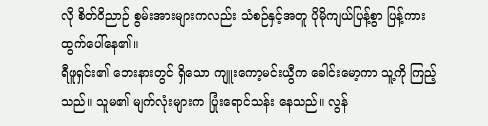လို စိတ်ဝိညာဉ် စွမ်းအားများကလည်း သံစဉ်နှင့်အတူ ပိုမိုကျယ်ပြန့်စွာ ပြန့်ကား ထွက်ပေါ်နေ၏။
ရီဖူရှင်း၏ ဘေးနားတွင် ရှိသော ကျူးကော့မင်းယွီက ခေါင်းမော့ကာ သူ့ကို ကြည့်သည်။ သူမ၏ မျက်လုံးများက ပြုံးရောင်သန်း နေသည်။ လွန်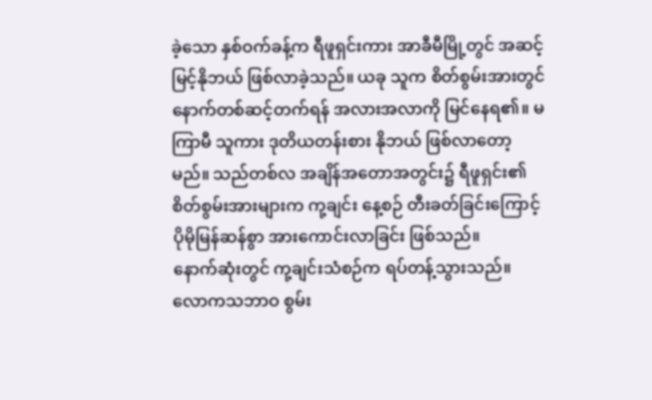ခဲ့သော နှစ်ဝက်ခန့်က ရီဖူရှင်းကား အာခီမီမြို့တွင် အဆင့်မြင့်နိုဘယ် ဖြစ်လာခဲ့သည်။ ယခု သူက စိတ်စွမ်းအားတွင် နောက်တစ်ဆင့်တက်ရန် အလားအလာကို မြင်နေရ၏။ မကြာမီ သူကား ဒုတိယတန်းစား နိုဘယ် ဖြစ်လာတော့မည်။ သည်တစ်လ အချိန်အတောအတွင်း၌ ရီဖူရှင်း၏ စိတ်စွမ်းအားများက ကု့ချင်း နေ့စဉ် တီးခတ်ခြင်းကြောင့် ပိုမိုမြန်ဆန်စွာ အားကောင်းလာခြင်း ဖြစ်သည်။
နောက်ဆုံးတွင် ကု့ချင်းသံစဉ်က ရပ်တန့်သွားသည်။ လောကသဘာဝ စွမ်း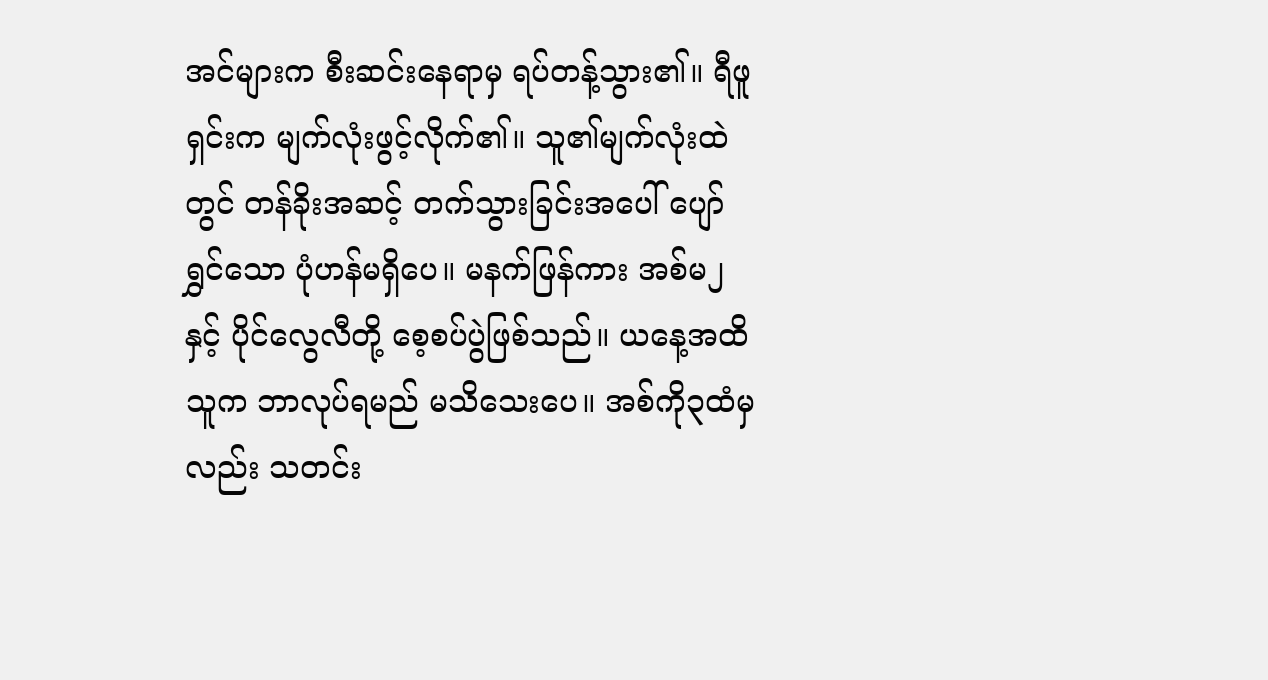အင်များက စီးဆင်းနေရာမှ ရပ်တန့်သွား၏။ ရီဖူရှင်းက မျက်လုံးဖွင့်လိုက်၏။ သူ၏မျက်လုံးထဲတွင် တန်ခိုးအဆင့် တက်သွားခြင်းအပေါ် ပျော်ရွှင်သော ပုံဟန်မရှိပေ။ မနက်ဖြန်ကား အစ်မ၂နှင့် ပိုင်လွေလီတို့ စေ့စပ်ပွဲဖြစ်သည်။ ယနေ့အထိ သူက ဘာလုပ်ရမည် မသိသေးပေ။ အစ်ကို၃ထံမှလည်း သတင်း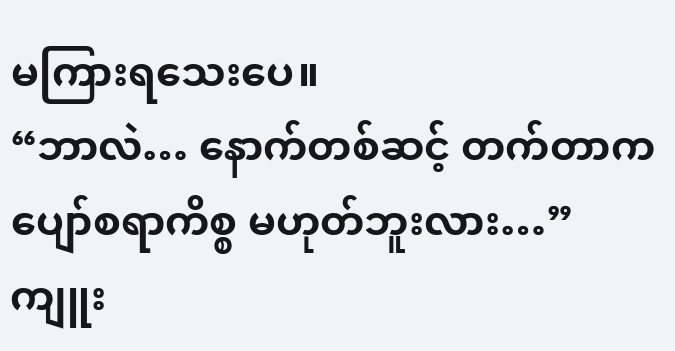မကြားရသေးပေ။
“ဘာလဲ… နောက်တစ်ဆင့် တက်တာက ပျော်စရာကိစ္စ မဟုတ်ဘူးလား…” ကျူး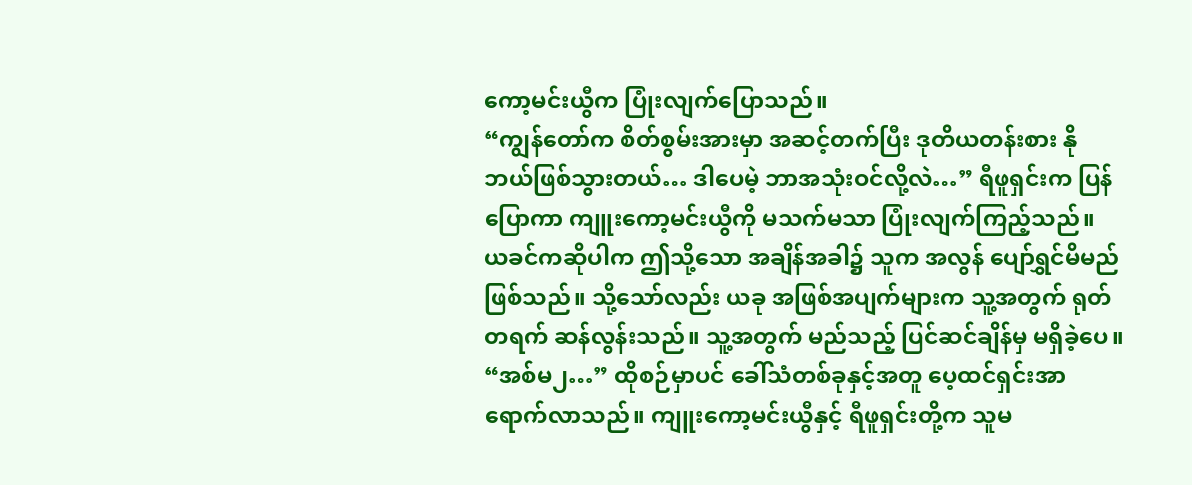ကော့မင်းယွီက ပြုံးလျက်ပြောသည်။
“ကျွန်တော်က စိတ်စွမ်းအားမှာ အဆင့်တက်ပြီး ဒုတိယတန်းစား နိုဘယ်ဖြစ်သွားတယ်… ဒါပေမဲ့ ဘာအသုံးဝင်လို့လဲ…” ရီဖူရှင်းက ပြန်ပြောကာ ကျူးကော့မင်းယွီကို မသက်မသာ ပြုံးလျက်ကြည့်သည်။ ယခင်ကဆိုပါက ဤသို့သော အချိန်အခါ၌ သူက အလွန် ပျော်ရွှင်မိမည်ဖြစ်သည်။ သို့သော်လည်း ယခု အဖြစ်အပျက်များက သူ့အတွက် ရုတ်တရက် ဆန်လွန်းသည်။ သူ့အတွက် မည်သည့် ပြင်ဆင်ချိန်မှ မရှိခဲ့ပေ။
“အစ်မ၂…” ထိုစဉ်မှာပင် ခေါ်သံတစ်ခုနှင့်အတူ ပေ့ထင်ရှင်းအာ ရောက်လာသည်။ ကျူးကော့မင်းယွီနှင့် ရီဖူရှင်းတို့က သူမ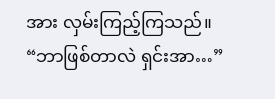အား လှမ်းကြည့်ကြသည်။
“ဘာဖြစ်တာလဲ ရှင်းအာ…”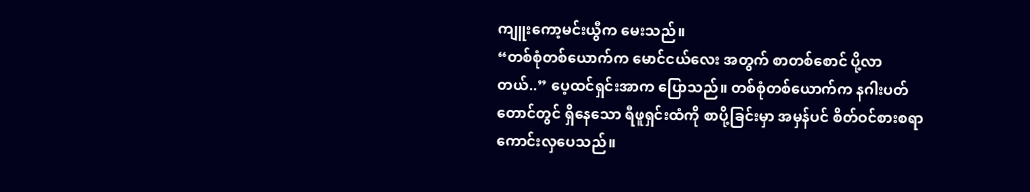ကျူးကော့မင်းယွီက မေးသည်။
“တစ်စုံတစ်ယောက်က မောင်ငယ်လေး အတွက် စာတစ်စောင် ပို့လာတယ်..” ပေ့ထင်ရှင်းအာက ပြောသည်။ တစ်စုံတစ်ယောက်က နဂါးပတ်တောင်တွင် ရှိနေသော ရီဖူရှင်းထံကို စာပို့ခြင်းမှာ အမှန်ပင် စိတ်ဝင်စားစရာ ကောင်းလှပေသည်။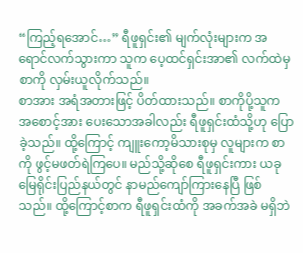“ကြည့်ရအောင်…” ရီဖူရှင်း၏ မျက်လုံးများက အရောင်လက်သွားကာ သူက ပေ့ထင်ရှင်းအာ၏ လက်ထဲမှ စာကို လှမ်းယူလိုက်သည်။
စာအား အရံအတားဖြင့် ပိတ်ထားသည်။ စာကိုပို့သူက အစောင့်အား ပေးသောအခါလည်း ရီဖူရှင်းထံသို့ဟု ပြောခဲ့သည်။ ထို့ကြောင့် ကျူးကော့မိသားစုမှ လူများက စာကို ဖွင့်မဖတ်ရဲကြပေ။ မည်သို့ဆိုစေ ရီဖူရှင်းကား ယခု မြေရိုင်းပြည်နယ်တွင် နာမည်ကျော်ကြားနေပြီ ဖြစ်သည်။ ထို့ကြောင့်စာက ရီဖူရှင်းထံကို အခက်အခဲ မရှိဘဲ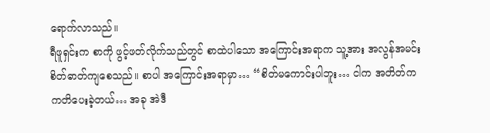ရောက်လာသည်။
ရီဖူရှင်းက စာကို ဖွင့်ဖတ်လိုက်သည်တွင် စာထဲပါသော အကြောင်းအရာက သူ့အား အလွန်အမင်း စိတ်ဓာတ်ကျစေသည်။ စာပါ အကြောင်းအရာမှာ… “စိတ်မကောင်းပါဘူး… ငါက အတိတ်က ကတိပေးခဲ့တယ်… အခု အဲဒီ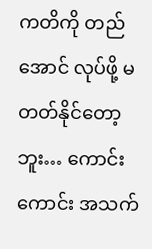ကတိကို တည်အောင် လုပ်ဖို့ မတတ်နိုင်တော့ဘူး… ကောင်းကောင်း အသက်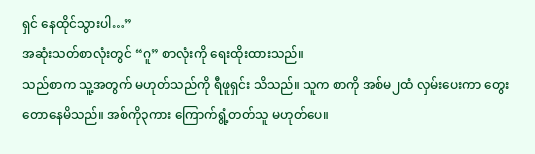ရှင် နေထိုင်သွားပါ…”
အဆုံးသတ်စာလုံးတွင် “ဂူ” စာလုံးကို ရေးထိုးထားသည်။
သည်စာက သူ့အတွက် မဟုတ်သည်ကို ရီဖူရှင်း သိသည်။ သူက စာကို အစ်မ၂ထံ လှမ်းပေးကာ တွေးတောနေမိသည်။ အစ်ကို၃ကား ကြောက်ရွံ့တတ်သူ မဟုတ်ပေ။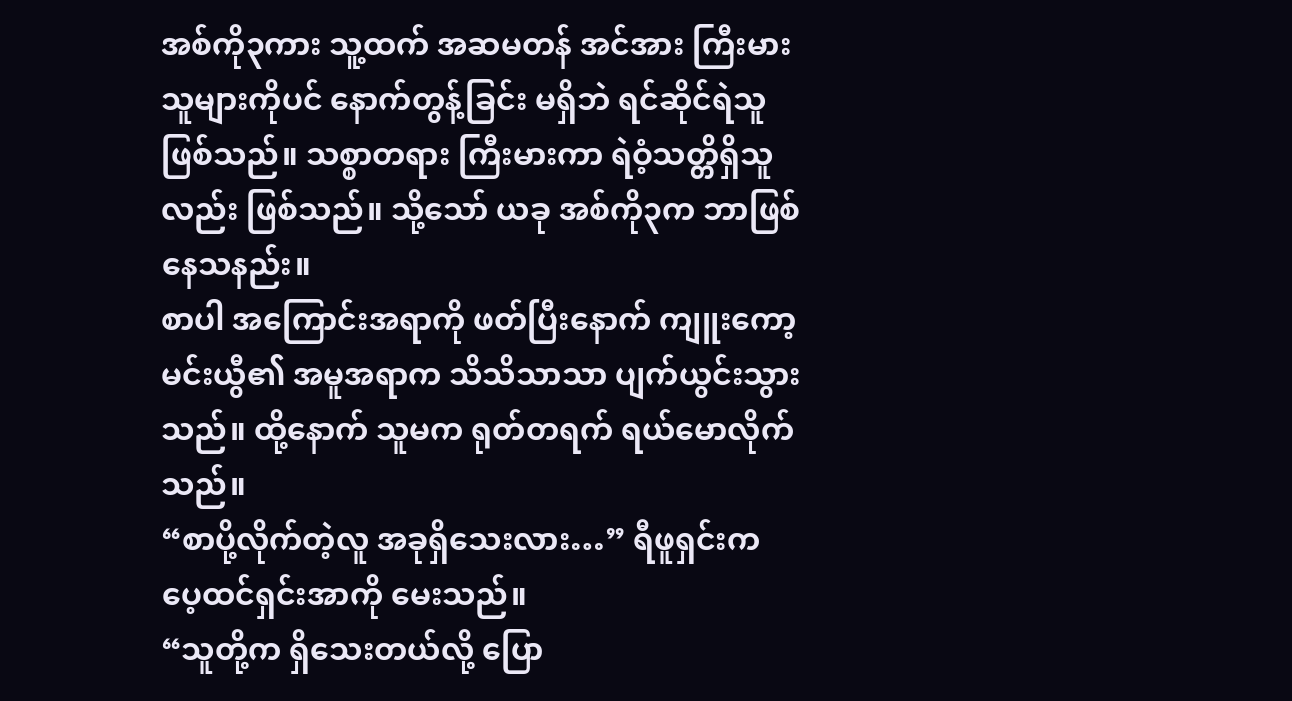အစ်ကို၃ကား သူ့ထက် အဆမတန် အင်အား ကြီးမားသူများကိုပင် နောက်တွန့်ခြင်း မရှိဘဲ ရင်ဆိုင်ရဲသူ ဖြစ်သည်။ သစ္စာတရား ကြီးမားကာ ရဲဝံ့သတ္တိရှိသူလည်း ဖြစ်သည်။ သို့သော် ယခု အစ်ကို၃က ဘာဖြစ်နေသနည်း။
စာပါ အကြောင်းအရာကို ဖတ်ပြီးနောက် ကျူးကော့မင်းယွီ၏ အမူအရာက သိသိသာသာ ပျက်ယွင်းသွားသည်။ ထို့နောက် သူမက ရုတ်တရက် ရယ်မောလိုက်သည်။
“စာပို့လိုက်တဲ့လူ အခုရှိသေးလား…” ရီဖူရှင်းက ပေ့ထင်ရှင်းအာကို မေးသည်။
“သူတို့က ရှိသေးတယ်လို့ ပြော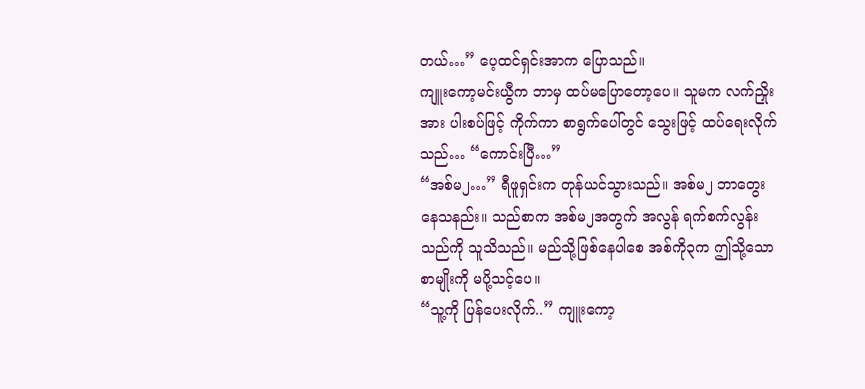တယ်…” ပေ့ထင်ရှင်းအာက ပြောသည်။
ကျူးကော့မင်းယွီက ဘာမှ ထပ်မပြောတော့ပေ။ သူမက လက်ညှိုးအား ပါးစပ်ဖြင့် ကိုက်ကာ စာရွက်ပေါ်တွင် သွေးဖြင့် ထပ်ရေးလိုက်သည်… “ကောင်းပြီ…”
“အစ်မ၂…” ရီဖူရှင်းက တုန်ယင်သွားသည်။ အစ်မ၂ ဘာတွေးနေသနည်း။ သည်စာက အစ်မ၂အတွက် အလွန် ရက်စက်လွန်းသည်ကို သူသိသည်။ မည်သို့ဖြစ်နေပါစေ အစ်ကို၃က ဤသို့သော စာမျိုးကို မပို့သင့်ပေ။
“သူ့ကို ပြန်ပေးလိုက်..” ကျူးကော့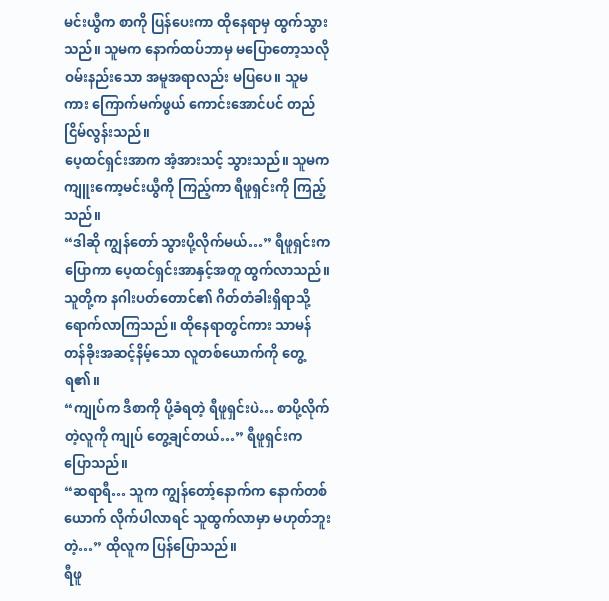မင်းယွီက စာကို ပြန်ပေးကာ ထိုနေရာမှ ထွက်သွားသည်။ သူမက နောက်ထပ်ဘာမှ မပြောတော့သလို ဝမ်းနည်းသော အမူအရာလည်း မပြပေ။ သူမကား ကြောက်မက်ဖွယ် ကောင်းအောင်ပင် တည်ငြိမ်လွန်းသည်။
ပေ့ထင်ရှင်းအာက အံ့အားသင့် သွားသည်။ သူမက ကျူးကော့မင်းယွီကို ကြည့်ကာ ရီဖူရှင်းကို ကြည့်သည်။
“ဒါဆို ကျွန်တော် သွားပို့လိုက်မယ်…” ရီဖူရှင်းက ပြောကာ ပေ့ထင်ရှင်းအာနှင့်အတူ ထွက်လာသည်။ သူတို့က နဂါးပတ်တောင်၏ ဂိတ်တံခါးရှိရာသို့ ရောက်လာကြသည်။ ထိုနေရာတွင်ကား သာမန် တန်ခိုးအဆင့်နိမ့်သော လူတစ်ယောက်ကို တွေ့ရ၏။
“ကျုပ်က ဒီစာကို ပို့ခံရတဲ့ ရီဖူရှင်းပဲ… စာပို့လိုက်တဲ့လူကို ကျုပ် တွေ့ချင်တယ်…” ရီဖူရှင်းက ပြောသည်။
“ဆရာရီ… သူက ကျွန်တော့်နောက်က နောက်တစ်ယောက် လိုက်ပါလာရင် သူထွက်လာမှာ မဟုတ်ဘူးတဲ့…” ထိုလူက ပြန်ပြောသည်။
ရီဖူ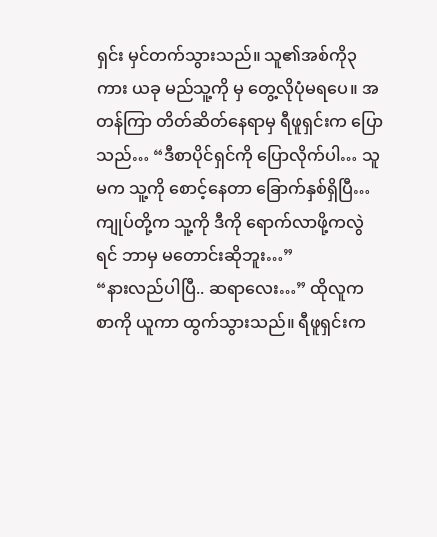ရှင်း မှင်တက်သွားသည်။ သူ၏အစ်ကို၃ကား ယခု မည်သူ့ကို မှ တွေ့လိုပုံမရပေ။ အတန်ကြာ တိတ်ဆိတ်နေရာမှ ရီဖူရှင်းက ပြောသည်… “ဒီစာပိုင်ရှင်ကို ပြောလိုက်ပါ… သူမက သူ့ကို စောင့်နေတာ ခြောက်နှစ်ရှိပြီ… ကျုပ်တို့က သူ့ကို ဒီကို ရောက်လာဖို့ကလွဲရင် ဘာမှ မတောင်းဆိုဘူး…”
“နားလည်ပါပြီ.. ဆရာလေး…” ထိုလူက စာကို ယူကာ ထွက်သွားသည်။ ရီဖူရှင်းက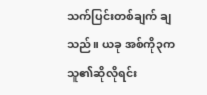သက်ပြင်းတစ်ချက် ချသည်။ ယခု အစ်ကို၃က သူ၏ဆိုလိုရင်း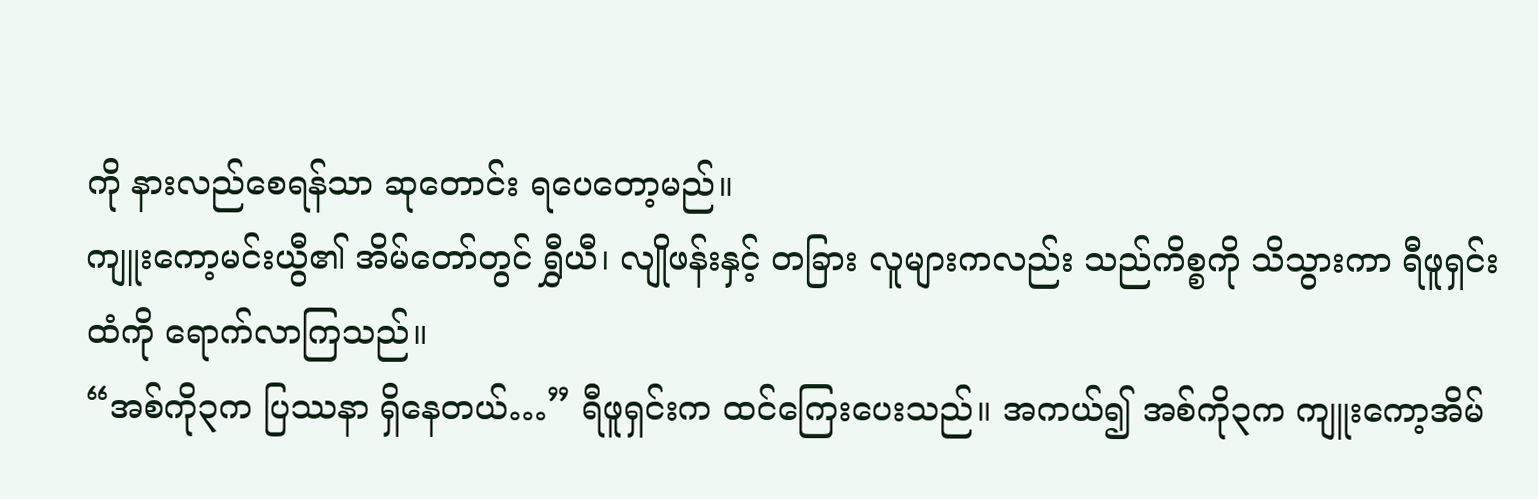ကို နားလည်စေရန်သာ ဆုတောင်း ရပေတော့မည်။
ကျူးကော့မင်းယွီ၏ အိမ်တော်တွင် ရွှီယီ၊ လျိုဖန်းနှင့် တခြား လူများကလည်း သည်ကိစ္စကို သိသွားကာ ရီဖူရှင်းထံကို ရောက်လာကြသည်။
“အစ်ကို၃က ပြဿနာ ရှိနေတယ်…” ရီဖူရှင်းက ထင်ကြေးပေးသည်။ အကယ်၍ အစ်ကို၃က ကျူးကော့အိမ်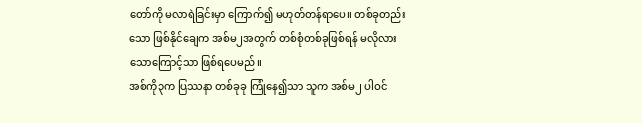တော်ကို မလာရဲခြင်းမှာ ကြောက်၍ မဟုတ်တန်ရာပေ။ တစ်ခုတည်းသော ဖြစ်နိုင်ချေက အစ်မ၂အတွက် တစ်စုံတစ်ခုဖြစ်ရန် မလိုလားသောကြောင့်သာ ဖြစ်ရပေမည်။
အစ်ကို၃က ပြဿနာ တစ်ခုခု ကြုံနေ၍သာ သူက အစ်မ၂ ပါဝင်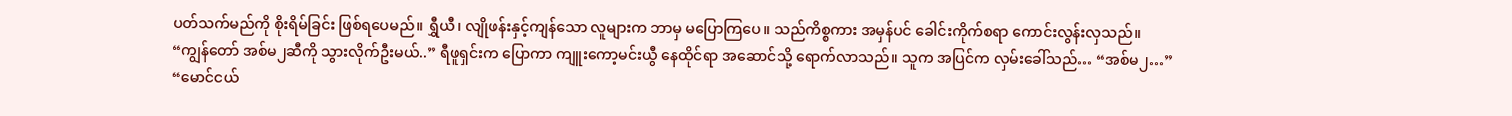ပတ်သက်မည်ကို စိုးရိမ်ခြင်း ဖြစ်ရပေမည်။ ရွှီယီ၊ လျိုဖန်းနှင့်ကျန်သော လူများက ဘာမှ မပြောကြပေ။ သည်ကိစ္စကား အမှန်ပင် ခေါင်းကိုက်စရာ ကောင်းလွန်းလှသည်။
“ကျွန်တော် အစ်မ၂ဆီကို သွားလိုက်ဦးမယ်..” ရီဖူရှင်းက ပြောကာ ကျူးကော့မင်းယွီ နေထိုင်ရာ အဆောင်သို့ ရောက်လာသည်။ သူက အပြင်က လှမ်းခေါ်သည်… “အစ်မ၂…”
“မောင်ငယ်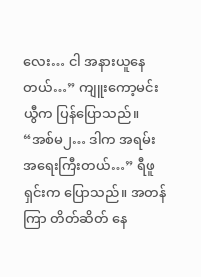လေး… ငါ အနားယူနေတယ်…” ကျူးကော့မင်းယွီက ပြန်ပြောသည်။
“အစ်မ၂… ဒါက အရမ်း အရေးကြီးတယ်…” ရီဖူရှင်းက ပြောသည်။ အတန်ကြာ တိတ်ဆိတ် နေ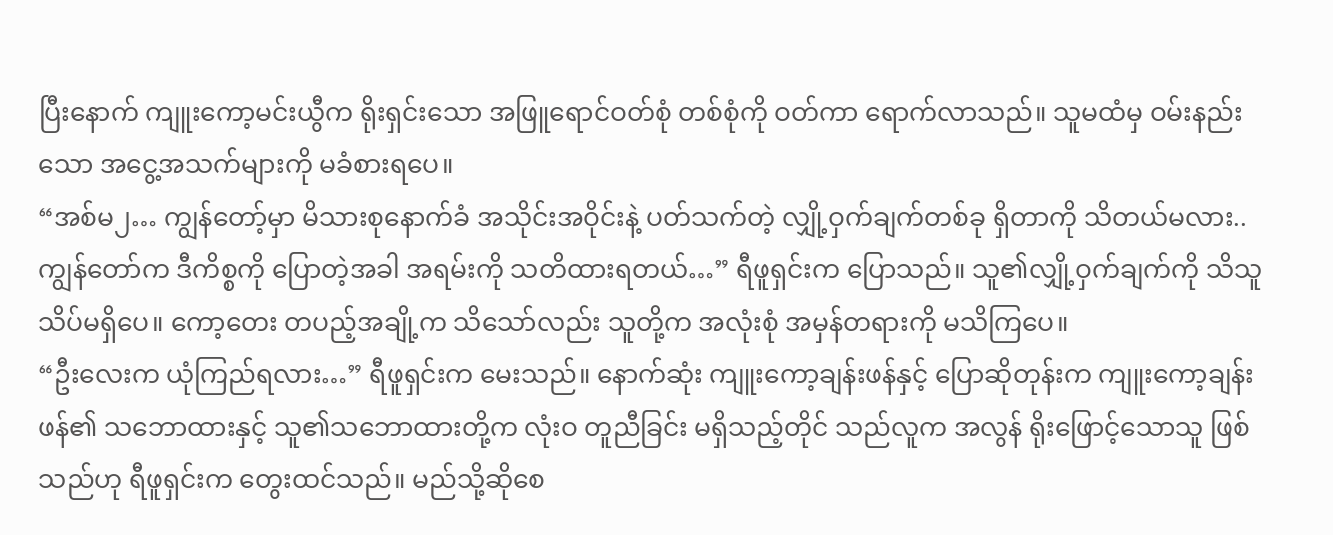ပြီးနောက် ကျူးကော့မင်းယွီက ရိုးရှင်းသော အဖြူရောင်ဝတ်စုံ တစ်စုံကို ဝတ်ကာ ရောက်လာသည်။ သူမထံမှ ဝမ်းနည်းသော အငွေ့အသက်များကို မခံစားရပေ။
“အစ်မ၂… ကျွန်တော့်မှာ မိသားစုနောက်ခံ အသိုင်းအဝိုင်းနဲ့ ပတ်သက်တဲ့ လျှို့ဝှက်ချက်တစ်ခု ရှိတာကို သိတယ်မလား.. ကျွန်တော်က ဒီကိစ္စကို ပြောတဲ့အခါ အရမ်းကို သတိထားရတယ်…” ရီဖူရှင်းက ပြောသည်။ သူ၏လျှို့ဝှက်ချက်ကို သိသူ သိပ်မရှိပေ။ ကော့တေး တပည့်အချို့က သိသော်လည်း သူတို့က အလုံးစုံ အမှန်တရားကို မသိကြပေ။
“ဦးလေးက ယုံကြည်ရလား…” ရီဖူရှင်းက မေးသည်။ နောက်ဆုံး ကျူးကော့ချန်းဖန်နှင့် ပြောဆိုတုန်းက ကျူးကော့ချန်းဖန်၏ သဘောထားနှင့် သူ၏သဘောထားတို့က လုံးဝ တူညီခြင်း မရှိသည့်တိုင် သည်လူက အလွန် ရိုးဖြောင့်သောသူ ဖြစ်သည်ဟု ရီဖူရှင်းက တွေးထင်သည်။ မည်သို့ဆိုစေ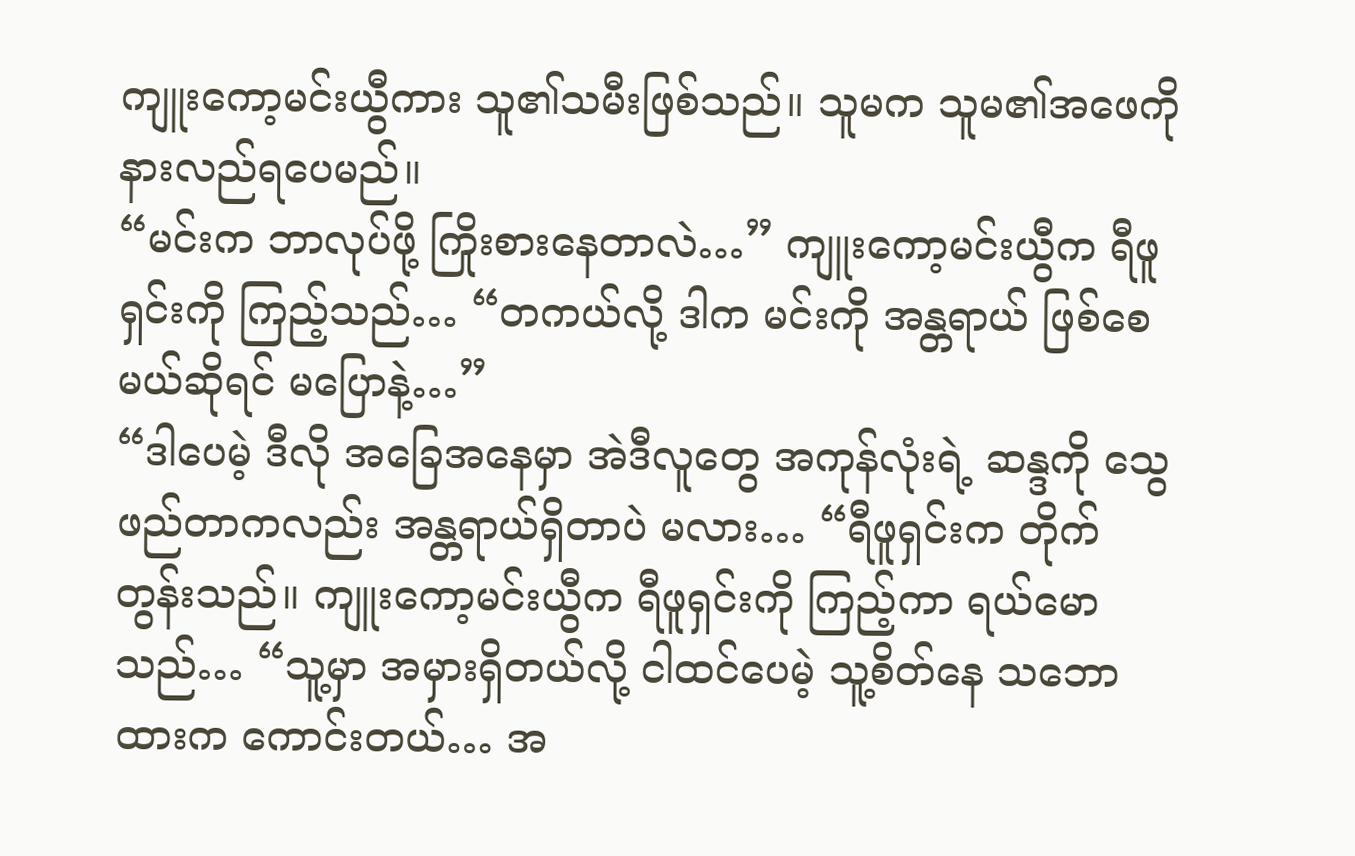ကျူးကော့မင်းယွီကား သူ၏သမီးဖြစ်သည်။ သူမက သူမ၏အဖေကို နားလည်ရပေမည်။
“မင်းက ဘာလုပ်ဖို့ ကြိုးစားနေတာလဲ…” ကျူးကော့မင်းယွီက ရီဖူရှင်းကို ကြည့်သည်… “တကယ်လို့ ဒါက မင်းကို အန္တရာယ် ဖြစ်စေမယ်ဆိုရင် မပြောနဲ့…”
“ဒါပေမဲ့ ဒီလို အခြေအနေမှာ အဲဒီလူတွေ အကုန်လုံးရဲ့ ဆန္ဒကို သွေဖည်တာကလည်း အန္တရာယ်ရှိတာပဲ မလား… “ရီဖူရှင်းက တိုက်တွန်းသည်။ ကျူးကော့မင်းယွီက ရီဖူရှင်းကို ကြည့်ကာ ရယ်မောသည်… “သူ့မှာ အမှားရှိတယ်လို့ ငါထင်ပေမဲ့ သူ့စိတ်နေ သဘောထားက ကောင်းတယ်… အ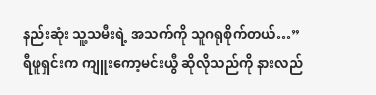နည်းဆုံး သူ့သမီးရဲ့ အသက်ကို သူဂရုစိုက်တယ်…”
ရီဖူရှင်းက ကျူးကော့မင်းယွီ ဆိုလိုသည်ကို နားလည်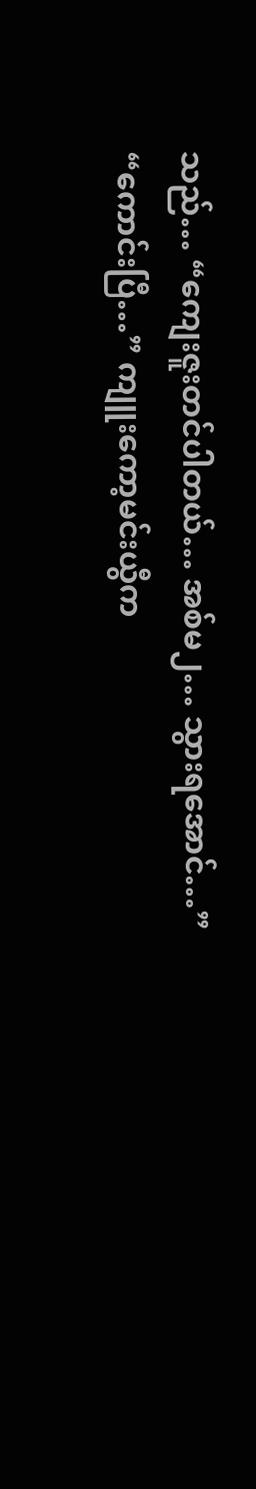သည်… “ကျေးဇူးတင်ပါတယ်… အစ်မ၂… သွားရအောင်…”
“ကောင်းပြီ…” ကျူးကော့မင်းယွီက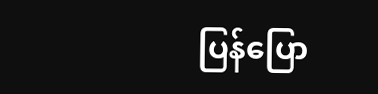ပြန်ပြော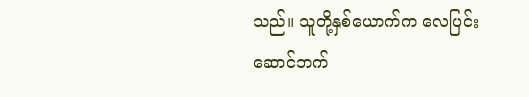သည်။ သူတို့နှစ်ယောက်က လေပြင်းဆောင်ဘက်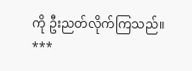ကို ဦးညတ်လိုက်ကြသည်။
***